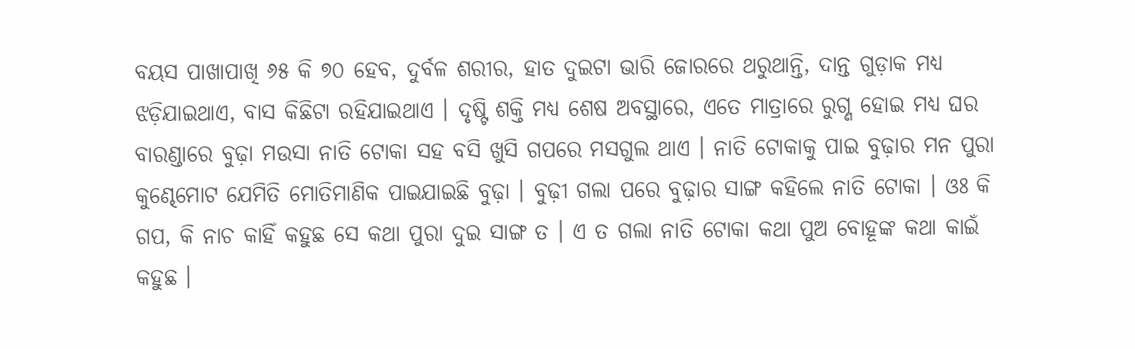ବୟସ ପାଖାପାଖି ୬୫ କି ୭୦ ହେବ, ଦୁର୍ବଳ ଶରୀର, ହାତ ଦୁଇଟା ଭାରି ଜୋରରେ ଥରୁଥାନ୍ତି, ଦାନ୍ତ ଗୁଡ଼ାକ ମଧ୍ୟ ଝଡ଼ିଯାଇଥାଏ, ବାସ କିଛିଟା ରହିଯାଇଥାଏ । ଦୃଷ୍ଟି ଶକ୍ତି ମଧ୍ୟ ଶେଷ ଅବସ୍ଥାରେ, ଏତେ ମାତ୍ରାରେ ରୁଗ୍ଣ ହୋଇ ମଧ୍ୟ ଘର ବାରଣ୍ଡାରେ ବୁଢ଼ା ମଉସା ନାତି ଟୋକା ସହ ବସି ଖୁସି ଗପରେ ମସଗୁଲ ଥାଏ । ନାତି ଟୋକାକୁ ପାଇ ବୁଢ଼ାର ମନ ପୁରା କୁଣ୍ଢେମୋଟ ଯେମିତି ମୋତିମାଣିକ ପାଇଯାଇଛି ବୁଢ଼ା । ବୁଢ଼ୀ ଗଲା ପରେ ବୁଢ଼ାର ସାଙ୍ଗ କହିଲେ ନାତି ଟୋକା । ଓଃ କି ଗପ, କି ନାଚ କାହିଁ କହୁଛ ସେ କଥା ପୁରା ଦୁଇ ସାଙ୍ଗ ତ । ଏ ତ ଗଲା ନାତି ଟୋକା କଥା ପୁଅ ବୋହୂଙ୍କ କଥା କାଇଁ କହୁଛ ।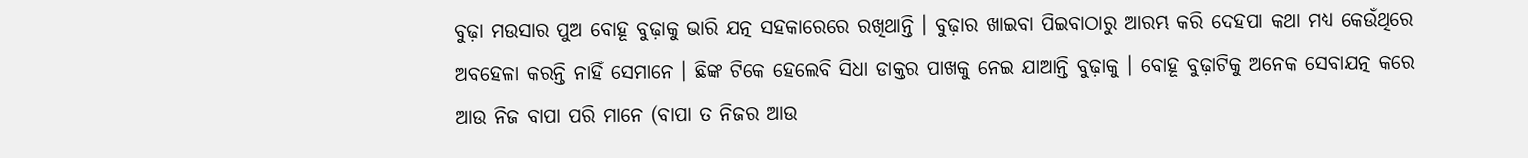ବୁଢ଼ା ମଉସାର ପୁଅ ବୋହୂ ବୁଢ଼ାକୁ ଭାରି ଯତ୍ନ ସହକାରେରେ ରଖିଥାନ୍ତି । ବୁଢ଼ାର ଖାଇବା ପିଇବାଠାରୁ ଆରମ୍ଭ କରି ଦେହପା କଥା ମଧ୍ୟ କେଉଁଥିରେ ଅବହେଳା କରନ୍ତି ନାହିଁ ସେମାନେ । ଛିଙ୍କ ଟିକେ ହେଲେବି ସିଧା ଡାକ୍ତର ପାଖକୁ ନେଇ ଯାଆନ୍ତି ବୁଢ଼ାକୁ । ବୋହୂ ବୁଢ଼ାଟିକୁ ଅନେକ ସେବାଯତ୍ନ କରେ ଆଉ ନିଜ ବାପା ପରି ମାନେ (ବାପା ତ ନିଜର ଆଉ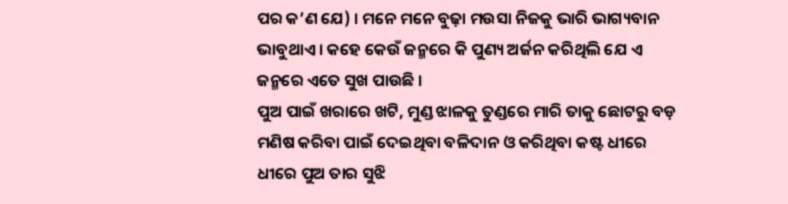ପର କ’ଣ ଯେ) । ମନେ ମନେ ବୁଢ଼ା ମଉସା ନିଜକୁ ଭାରି ଭାଗ୍ୟବାନ ଭାବୁଥାଏ । କହେ କେଉଁ ଜନ୍ମରେ କି ପୁଣ୍ୟ ଅର୍ଜନ କରିଥିଲି ଯେ ଏ ଜନ୍ମରେ ଏତେ ସୁଖ ପାଉଛି ।
ପୁଅ ପାଇଁ ଖରାରେ ଖଟି, ମୁଣ୍ଡ ଝାଳକୁ ତୁଣ୍ଡରେ ମାରି ତାକୁ ଛୋଟରୁ ବଡ଼ ମଣିଷ କରିବା ପାଇଁ ଦେଇଥିବା ବଳିଦାନ ଓ କରିଥିବା କଷ୍ଟ ଧୀରେ ଧୀରେ ପୁଅ ତାର ସୁଝି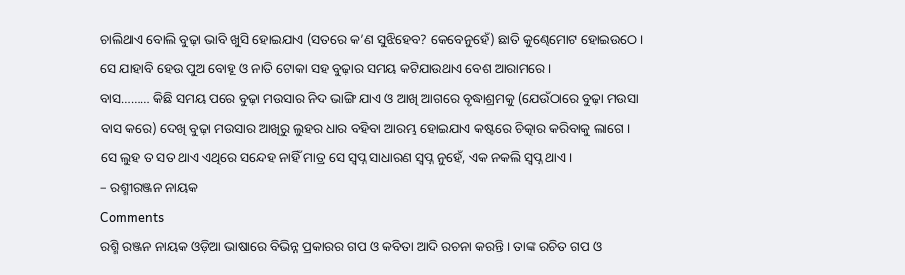ଚାଲିଥାଏ ବୋଲି ବୁଢ଼ା ଭାବି ଖୁସି ହୋଇଯାଏ (ସତରେ କ’ଣ ସୁଝିହେବ? କେବେନୁହେଁ) ଛାତି କୁଣ୍ଢେମୋଟ ହୋଇଉଠେ । ସେ ଯାହାବି ହେଉ ପୁଅ ବୋହୂ ଓ ନାତି ଟୋକା ସହ ବୁଢ଼ାର ସମୟ କଟିଯାଉଥାଏ ବେଶ ଆରାମରେ ।
ବାସ……… କିଛି ସମୟ ପରେ ବୁଢ଼ା ମଉସାର ନିଦ ଭାଙ୍ଗି ଯାଏ ଓ ଆଖି ଆଗରେ ବୃଦ୍ଧାଶ୍ରମକୁ (ଯେଉଁଠାରେ ବୁଢ଼ା ମଉସା ବାସ କରେ) ଦେଖି ବୁଢ଼ା ମଉସାର ଆଖିରୁ ଲୁହର ଧାର ବହିବା ଆରମ୍ଭ ହୋଇଯାଏ କଷ୍ଟରେ ଚିତ୍କାର କରିବାକୁ ଲାଗେ ।
ସେ ଲୁହ ତ ସତ ଥାଏ ଏଥିରେ ସନ୍ଦେହ ନାହିଁ ମାତ୍ର ସେ ସ୍ୱପ୍ନ ସାଧାରଣ ସ୍ୱପ୍ନ ନୁହେଁ, ଏକ ନକଲି ସ୍ୱପ୍ନ ଥାଏ ।
– ରଶ୍ମୀରଞ୍ଜନ ନାୟକ
Comments
ରଶ୍ମି ରଞ୍ଜନ ନାୟକ ଓଡ଼ିଆ ଭାଷାରେ ବିଭିନ୍ନ ପ୍ରକାରର ଗପ ଓ କବିତା ଆଦି ରଚନା କରନ୍ତି । ତାଙ୍କ ରଚିତ ଗପ ଓ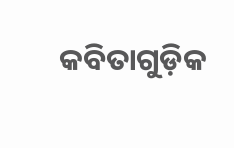କବିତାଗୁଡ଼ିକ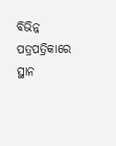ବିଭିନ୍ନ ପତ୍ରପତ୍ରିକାରେ ସ୍ଥାନ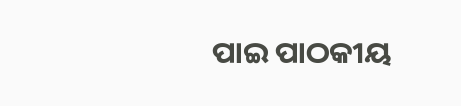ପାଇ ପାଠକୀୟ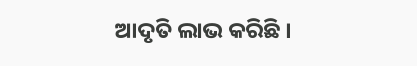ଆଦୃତି ଲାଭ କରିଛି ।